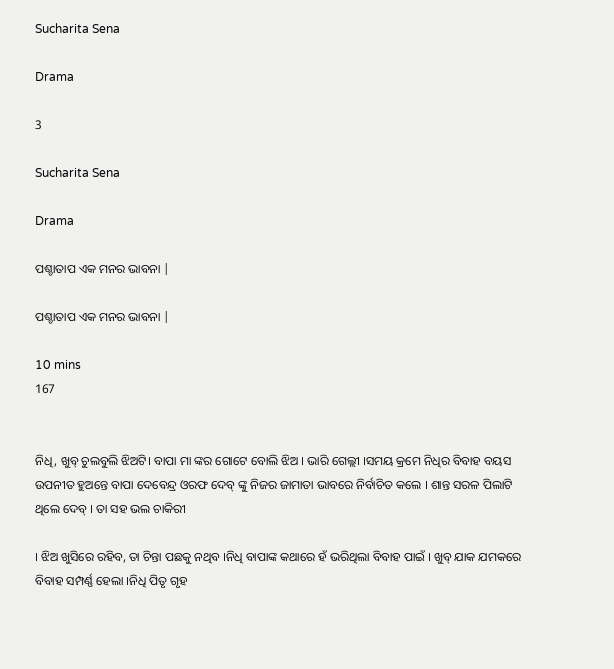Sucharita Sena

Drama

3

Sucharita Sena

Drama

ପଶ୍ଚାତାପ ଏକ ମନର ଭାବନା |

ପଶ୍ଚାତାପ ଏକ ମନର ଭାବନା |

10 mins
167


ନିଧି, ଖୁବ୍ ଚୁଲବୁଲି ଝିଅଟି। ବାପା ମା ଙ୍କର ଗୋଟେ ବୋଲି ଝିଅ । ଭାରି ଗେଲ୍ଲୀ ।ସମୟ କ୍ରମେ ନିଧିର ବିବାହ ବୟସ ଉପନୀତ ହୁଅନ୍ତେ ବାପା ଦେବେନ୍ଦ୍ର ଓରଫ ଦେବ୍ ଙ୍କୁ ନିଜର ଜାମାତା ଭାବରେ ନିର୍ବାଚିତ କଲେ । ଶାନ୍ତ ସରଳ ପିଲାଟି ଥିଲେ ଦେବ୍ । ତା ସହ ଭଲ ଚାକିରୀ

। ଝିଅ ଖୁସିରେ ରହିବ, ତା ଚିନ୍ତା ପଛକୁ ନଥିବ ।ନିଧି ବାପାଙ୍କ କଥାରେ ହଁ ଭରିଥିଲା ବିବାହ ପାଇଁ । ଖୁବ୍ ଯାକ ଯମକରେ ବିବାହ ସମ୍ପର୍ଣ୍ଣ ହେଲା ।ନିଧି ପିତୃ ଗୃହ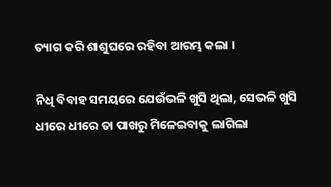ତ୍ୟାଗ କରି ଶାଶୁଘରେ ରହିବା ଆରମ୍ଭ କଲା ।

ନିଧି ବିବାହ ସମୟରେ ଯେଉଁଭଳି ଖୁସି ଥିଲା, ସେଭଳି ଖୁସି ଧୀରେ ଧୀରେ ତା ପାଖରୁ ମିଳେଇବାକୁ ଲାଗିଲା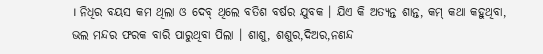। ନିଧିର ବୟସ କମ ଥିଲା ଓ ଦେବ୍ ଥିଲେ ବତିଶ ବର୍ଷର ଯୁବକ । ଯିଏ କି ଅତ୍ୟନ୍ତ ଶାନ୍ତ, କମ୍ କଥା କହୁଥିବା, ଭଲ ମନ୍ଦର ଫରକ ବାରି ପାରୁଥିବା ପିଲା । ଶାଶୁ, ଶଶୁର,ଦିଅର,ନଣନ୍ଦ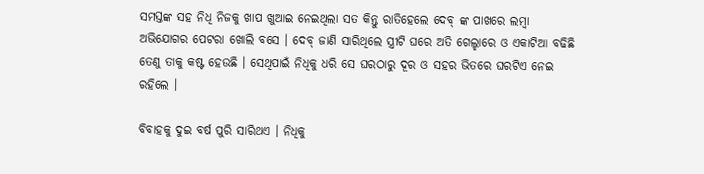ସମସ୍ତଙ୍କ ସହ ନିଧି ନିଜକୁ ଖାପ ଖୁଆଇ ନେଇଥିଲା ସତ କିନ୍ତୁ ରାତିହେଲେ ଦେବ୍ ଙ୍କ ପାଖରେ ଲମ୍ବା ଅଭିଯୋଗର ପେଟରା ଖୋଲି ବସେ । ଦେବ୍ ଜାଣି ସାରିଥିଲେ ସ୍ତ୍ରୀଟି ଘରେ ଅତି ଗେଲ୍ହାରେ ଓ ଏକାଟିଆ ବଢିଛି ତେଣୁ ତାକୁ କଷ୍ଟ ହେଉଛି । ସେଥିପାଇଁ ନିଧିକୁ ଧରି ସେ ଘରଠାରୁ ଦୂର ଓ ସହର ଭିତରେ ଘରଟିଏ ନେଇ ରହିଲେ ।

ବିବାହକୁ ଦୁଇ ବର୍ଷ ପୁରି ସାରିଥଏ । ନିଧିକୁ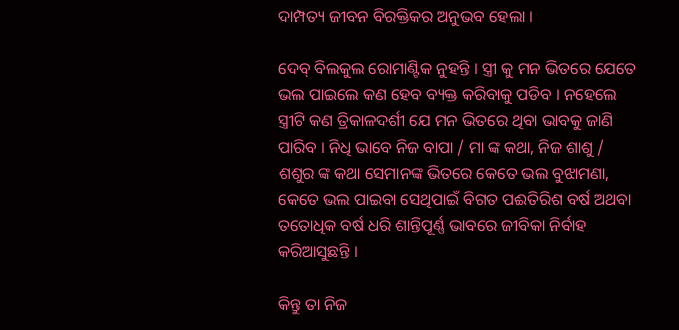ଦାମ୍ପତ୍ୟ ଜୀବନ ବିରକ୍ତିକର ଅନୁଭବ ହେଲା ।

ଦେବ୍ ବିଲକୁଲ ରୋମାଣ୍ଟିକ ନୁହନ୍ତି । ସ୍ତ୍ରୀ କୁ ମନ ଭିତରେ ଯେତେ ଭଲ ପାଇଲେ କଣ ହେବ ବ୍ୟକ୍ତ କରିବାକୁ ପଡିବ । ନହେଲେ ସ୍ତ୍ରୀଟି କଣ ତ୍ରିକାଳଦର୍ଶୀ ଯେ ମନ ଭିତରେ ଥିବା ଭାବକୁ ଜାଣି ପାରିବ । ନିଧି ଭାବେ ନିଜ ବାପା / ମା ଙ୍କ କଥା, ନିଜ ଶାଶୁ / ଶଶୁର ଙ୍କ କଥା ସେମାନଙ୍କ ଭିତରେ କେତେ ଭଲ ବୁଝାମଣା, କେତେ ଭଲ ପାଇବା ସେଥିପାଇଁ ବିଗତ ପଈତିରିଶ ବର୍ଷ ଅଥବା ତତୋଧିକ ବର୍ଷ ଧରି ଶାନ୍ତିପୂର୍ଣ୍ଣ ଭାବରେ ଜୀବିକା ନିର୍ବାହ କରିଆସୁଛନ୍ତି ।

କିନ୍ତୁ ତା ନିଜ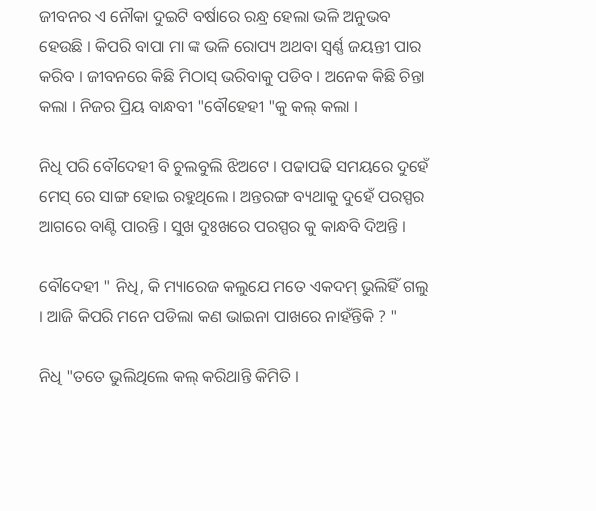ଜୀବନର ଏ ନୌକା ଦୁଇଟି ବର୍ଷାରେ ରନ୍ଧ୍ର ହେଲା ଭଳି ଅନୁଭବ ହେଉଛି । କିପରି ବାପା ମା ଙ୍କ ଭଳି ରୋପ୍ୟ ଅଥବା ସ୍ଵର୍ଣ୍ଣ ଜୟନ୍ତୀ ପାର କରିବ । ଜୀବନରେ କିଛି ମିଠାସ୍ ଭରିବାକୁ ପଡିବ । ଅନେକ କିଛି ଚିନ୍ତା କଲା । ନିଜର ପ୍ରିୟ ବାନ୍ଧବୀ "ବୌହେହୀ "କୁ କଲ୍ କଲା ।

ନିଧି ପରି ବୌଦେହୀ ବି ଚୁଲବୁଲି ଝିଅଟେ । ପଢାପଢି ସମୟରେ ଦୁହେଁ ମେସ୍ ରେ ସାଙ୍ଗ ହୋଇ ରହୁଥିଲେ । ଅନ୍ତରଙ୍ଗ ବ୍ୟଥାକୁ ଦୁହେଁ ପରସ୍ପର ଆଗରେ ବାଣ୍ଟି ପାରନ୍ତି । ସୁଖ ଦୁଃଖରେ ପରସ୍ପର କୁ କାନ୍ଧବି ଦିଅନ୍ତି ।

ବୌଦେହୀ " ନିଧି, କି ମ୍ୟାରେଜ କଲୁଯେ ମତେ ଏକଦମ୍ ଭୁଲିହିଁ ଗଲୁ । ଆଜି କିପରି ମନେ ପଡିଲା କଣ ଭାଇନା ପାଖରେ ନାହଁନ୍ତିକି ? "

ନିଧି "ତତେ ଭୁଲିଥିଲେ କଲ୍ କରିଥାନ୍ତି କିମିତି ।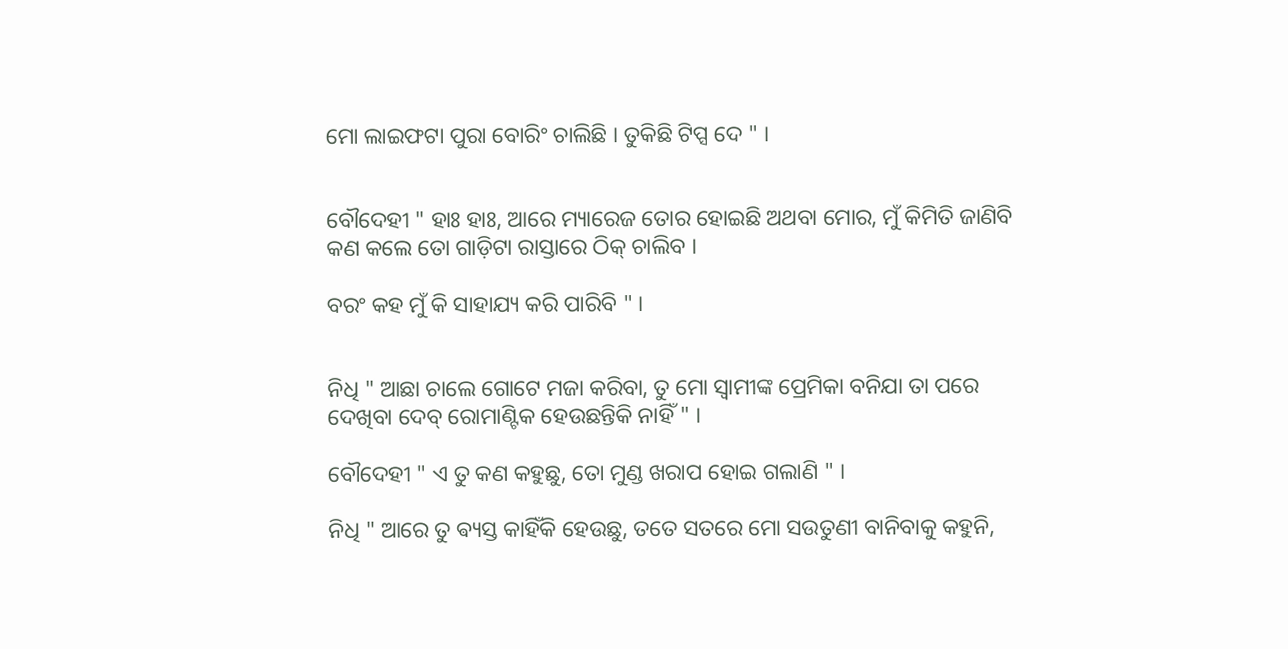ମୋ ଲାଇଫଟା ପୁରା ବୋରିଂ ଚାଲିଛି । ତୁକିଛି ଟିପ୍ସ ଦେ " ।


ବୌଦେହୀ " ହାଃ ହାଃ, ଆରେ ମ୍ୟାରେଜ ତୋର ହୋଇଛି ଅଥବା ମୋର, ମୁଁ କିମିତି ଜାଣିବି କଣ କଲେ ତୋ ଗାଡ଼ିଟା ରାସ୍ତାରେ ଠିକ୍ ଚାଲିବ ।

ବରଂ କହ ମୁଁ କି ସାହାଯ୍ୟ କରି ପାରିବି " ।


ନିଧି " ଆଛା ଚାଲେ ଗୋଟେ ମଜା କରିବା, ତୁ ମୋ ସ୍ୱାମୀଙ୍କ ପ୍ରେମିକା ବନିଯା ତା ପରେ ଦେଖିବା ଦେବ୍ ରୋମାଣ୍ଟିକ ହେଉଛନ୍ତିକି ନାହିଁ " ।

ବୌଦେହୀ " ଏ ତୁ କଣ କହୁଛୁ, ତୋ ମୁଣ୍ଡ ଖରାପ ହୋଇ ଗଲାଣି " ।

ନିଧି " ଆରେ ତୁ ଵ୍ୟସ୍ତ କାହିଁକି ହେଉଛୁ, ତତେ ସତରେ ମୋ ସଉତୁଣୀ ବାନିବାକୁ କହୁନି,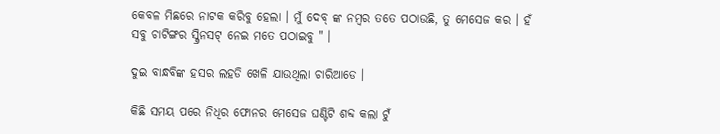କେବଳ ମିଛରେ ନାଟକ କରିବୁ ହେଲା । ମୁଁ ଦେବ୍ ଙ୍କ ନମ୍ବର ତତେ ପଠାଉଛି, ତୁ ମେସେଜ କର । ହଁ ସବୁ ଚାଟିଙ୍ଗର ସ୍କ୍ରିନସଟ୍ ନେଇ ମତେ ପଠାଇବୁ " ।

ଦୁଇ ବାନ୍ଧବିଙ୍କ ହସର ଲହଡି ଖେଳି ଯାଉଥିଲା ଚାରିଆଡେ ।

କିଛି ସମୟ ପରେ ନିଧିର ଫୋନର ମେସେଜ ଘଣ୍ଟିଟି ଶବ୍ଦ କଲା ଟୁଁ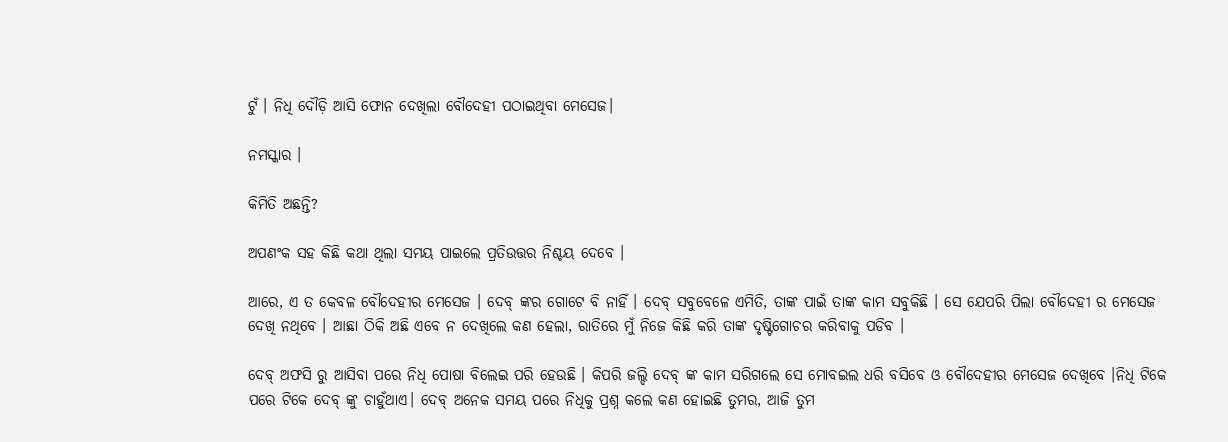ଟୁଁ । ନିଧି ଦୌଡ଼ି ଆସି ଫୋନ ଦେଖିଲା ବୌଦେହୀ ପଠାଇଥିବା ମେସେଜ।

ନମସ୍କାର ।

କିମିତି ଅଛନ୍ତି?

ଅପଣଂକ ସହ କିଛି କଥା ଥିଲା ସମୟ ପାଇଲେ ପ୍ରତିଉତ୍ତର ନିଶ୍ଚୟ ଦେବେ ।

ଆରେ, ଏ ତ କେବଳ ବୌଦେହୀର ମେସେଜ । ଦେବ୍ ଙ୍କର ଗୋଟେ ବି ନାହିଁ । ଦେବ୍ ସବୁବେଳେ ଏମିତି, ତାଙ୍କ ପାଇଁ ତାଙ୍କ କାମ ସବୁକିଛି । ସେ ଯେପରି ପିଲା ବୌଦେହୀ ର ମେସେଜ ଦେଖି ନଥିବେ । ଆଛା ଠିକି ଅଛି ଏବେ ନ ଦେଖିଲେ କଣ ହେଲା, ରାତିରେ ମୁଁ ନିଜେ କିଛି କରି ତାଙ୍କ ଦୃଷ୍ଟିଗୋଚର କରିବାକୁ ପଡିବ ।

ଦେବ୍ ଅଫସି ରୁ ଆସିବା ପରେ ନିଧି ପୋଷା ବିଲେଇ ପରି ହେଉଛି । କିପରି ଜଲ୍ଦି ଦେବ୍ ଙ୍କ କାମ ସରିଗଲେ ସେ ମୋବଇଲ ଧରି ବସିବେ ଓ ବୌଦେହୀର ମେସେଜ ଦେଖିବେ ।ନିଧି ଟିକେ ପରେ ଟିକେ ଦେବ୍ ଙ୍କୁ ଚାହୁଁଥାଏ। ଦେବ୍ ଅନେକ ସମୟ ପରେ ନିଧିକୁ ପ୍ରଶ୍ନ କଲେ କଣ ହୋଇଛି ତୁମର, ଆଜି ତୁମ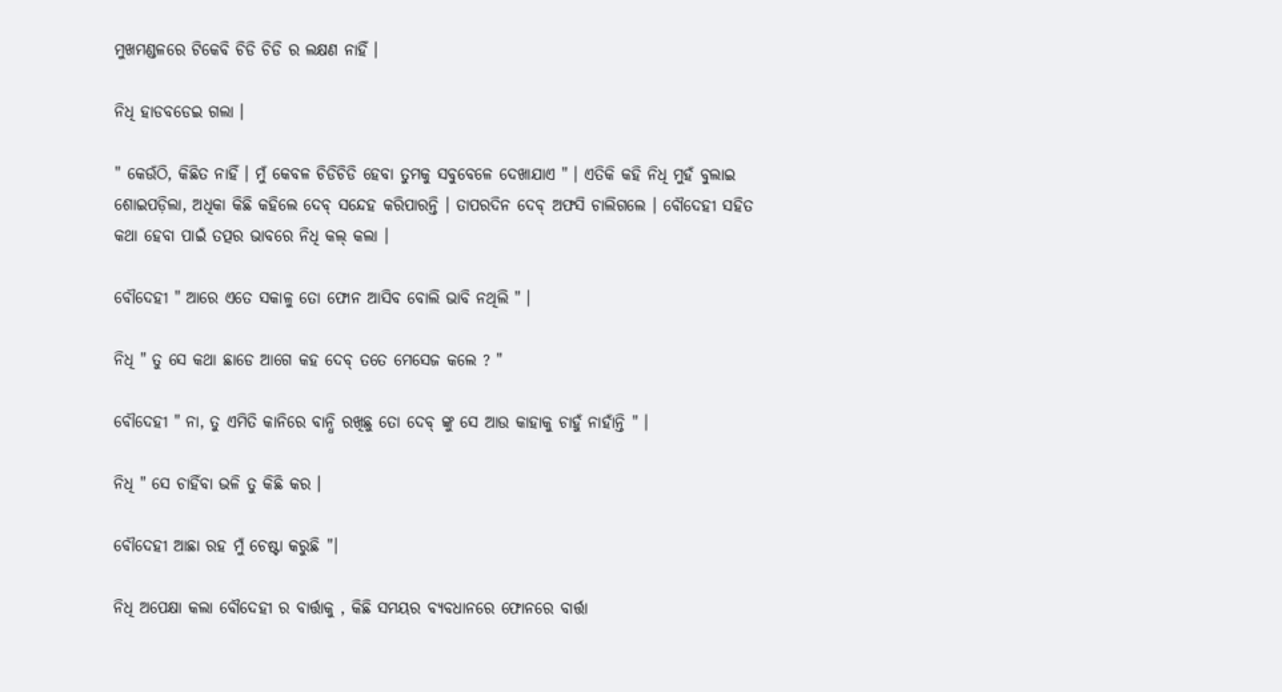ମୁଖମଣ୍ଡଳରେ ଟିକେବି ଚିଡି ଚିଡି ର ଲକ୍ଷଣ ନାହିଁ ।

ନିଧି ହାଡବଡେଇ ଗଲା ।

" କେଉଁଠି, କିଛିତ ନାହିଁ । ମୁଁ କେବଳ ଚିଡିଚିଡି ହେବା ତୁମକୁ ସବୁବେଳେ ଦେଖାଯାଏ " । ଏତିକି କହି ନିଧି ମୁହଁ ବୁଲାଇ ଶୋଇପଡ଼ିଲା, ଅଧିକା କିଛି କହିଲେ ଦେବ୍ ସନ୍ଦେହ କରିପାରନ୍ତି । ତାପରଦିନ ଦେବ୍ ଅଫସି ଚାଲିଗଲେ । ବୌଦେହୀ ସହିତ କଥା ହେବା ପାଇଁ ତତ୍ପର ଭାବରେ ନିଧି କଲ୍ କଲା ।

ବୌଦେହୀ " ଆରେ ଏତେ ସକାଳୁ ତୋ ଫୋନ ଆସିବ ବୋଲି ଭାବି ନଥିଲି " ।

ନିଧି " ତୁ ସେ କଥା ଛାଡେ ଆଗେ କହ ଦେବ୍ ତତେ ମେସେଜ କଲେ ? "

ବୌଦେହୀ " ନା, ତୁ ଏମିତି କାନିରେ ବାନ୍ଧି ରଖିଛୁ ତୋ ଦେବ୍ ଙ୍କୁ ସେ ଆଉ କାହାକୁ ଚାହୁଁ ନାହାଁନ୍ତି " ।

ନିଧି " ସେ ଚାହିଁବା ଭଳି ତୁ କିଛି କର ।

ବୌଦେହୀ ଆଛା ରହ ମୁଁ ଚେଷ୍ଟା କରୁଛି "।

ନିଧି ଅପେକ୍ଷା କଲା ବୌଦେହୀ ର ବାର୍ତ୍ତାକୁ , କିଛି ସମୟର ବ୍ୟବଧାନରେ ଫୋନରେ ବାର୍ତ୍ତା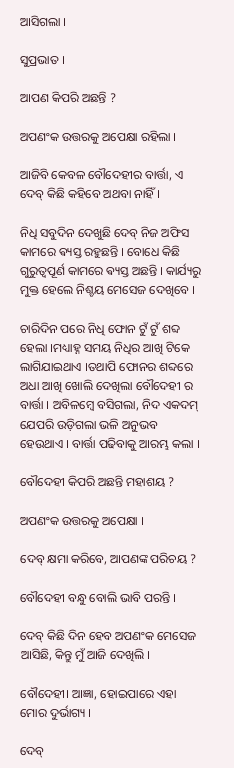ଆସିଗଲା ।

ସୁପ୍ରଭାତ ।

ଆପଣ କିପରି ଅଛନ୍ତି ?

ଅପଣଂକ ଉତ୍ତରକୁ ଅପେକ୍ଷା ରହିଲା ।

ଆଜିବି କେବଳ ବୌଦେହୀର ବାର୍ତ୍ତା, ଏ ଦେବ୍ କିଛି କହିବେ ଅଥବା ନାହିଁ ।

ନିଧି ସବୁଦିନ ଦେଖୁଛି ଦେବ୍ ନିଜ ଅଫିସ କାମରେ ଵ୍ୟସ୍ତ ରହୁଛନ୍ତି । ବୋଧେ କିଛି ଗୁରୁତ୍ୱପୂର୍ଣ କାମରେ ଵ୍ୟସ୍ତ ଅଛନ୍ତି । କାର୍ଯ୍ୟରୁ ମୁକ୍ତ ହେଲେ ନିଶ୍ଚୟ ମେସେଜ ଦେଖିବେ ।

ଚାରିଦିନ ପରେ ନିଧି ଫୋନ ଟୁଁ ଟୁଁ ଶବ୍ଦ ହେଲା ।ମଧ୍ୟାହ୍ନ ସମୟ ନିଧିର ଆଖି ଟିକେ ଲାଗିଯାଇଥାଏ ।ତଥାପି ଫୋନର ଶବ୍ଦରେ ଅଧା ଆଖି ଖୋଲି ଦେଖିଲା ବୌଦେହୀ ର ବାର୍ତ୍ତା । ଅବିଳମ୍ବେ ବସିଗଲା, ନିଦ ଏକଦମ୍ ଯେପରି ଉଡ଼ିଗଲା ଭଳି ଅନୁଭବ ହେଉଥାଏ । ବାର୍ତ୍ତା ପଢିବାକୁ ଆରମ୍ଭ କଲା ।

ବୌଦେହୀ କିପରି ଅଛନ୍ତି ମହାଶୟ ?

ଅପଣଂକ ଉତ୍ତରକୁ ଅପେକ୍ଷା ।

ଦେବ୍ କ୍ଷମା କରିବେ, ଆପଣଙ୍କ ପରିଚୟ ?

ବୌଦେହୀ ବନ୍ଧୁ ବୋଲି ଭାବି ପରନ୍ତି ।

ଦେବ୍ କିଛି ଦିନ ହେବ ଅପଣଂକ ମେସେଜ ଆସିଛି, କିନ୍ତୁ ମୁଁ ଆଜି ଦେଖିଲି ।

ବୌଦେହୀ। ଆଜ୍ଞା, ହୋଇପାରେ ଏହା ମୋର ଦୁର୍ଭାଗ୍ୟ ।

ଦେବ୍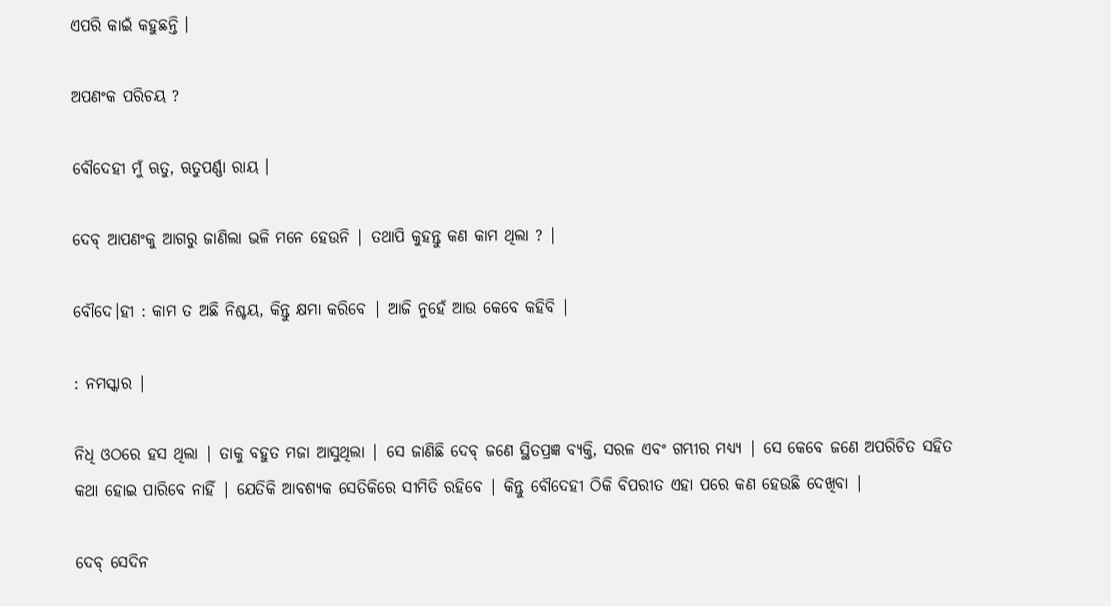ଏପରି କାଇଁ କହୁଛନ୍ତି ।

ଅପଣଂକ ପରିଚୟ ?

ବୌଦେହୀ ମୁଁ ଋତୁ, ଋତୁପର୍ଣ୍ଣା ରାୟ ।

ଦେବ୍ ଆପଣଂକୁ ଆଗରୁ ଜାଣିଲା ଭଳି ମନେ ହେଉନି | ତଥାପି କୁହନ୍ତୁ କଣ କାମ ଥିଲା ? |

ବୌଦେ।ହୀ : କାମ ତ ଅଛି ନିଶ୍ଚୟ, କିନ୍ତୁ କ୍ଷମା କରିବେ | ଆଜି ନୁହେଁ ଆଉ କେବେ କହିବି |

: ନମସ୍କାର |

ନିଧି ଓଠରେ ହସ ଥିଲା | ତାକୁ ବହୁତ ମଜା ଆସୁଥିଲା | ସେ ଜାଣିଛି ଦେବ୍ ଜଣେ ସ୍ଥିତପ୍ରଜ୍ଞ ବ୍ୟକ୍ତି, ସରଳ ଏବଂ ଗମ୍ଭୀର ମଧ୍ୟ୍ୟ | ସେ କେବେ ଜଣେ ଅପରିଚିତ ସହିତ କଥା ହୋଇ ପାରିବେ ନାହିଁ | ଯେତିକି ଆବଶ୍ୟକ ସେତିକିରେ ସୀମିତି ରହିବେ | କିନ୍ତୁ ବୌଦେହୀ ଠିକି ବିପରୀତ ଏହା ପରେ କଣ ହେଉଛି ଦେଖିବା |

ଦେବ୍ ସେଦିନ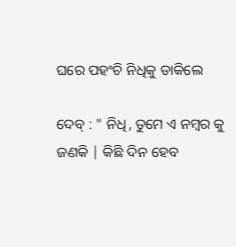ଘରେ ପହଂଚି ନିଧିକୁ ଡାକିଲେ

ଦେବ୍ : " ନିଧି, ତୁମେ ଏ ନମ୍ବର କୁ ଜଣକି | କିଛି ଦିନ ହେବ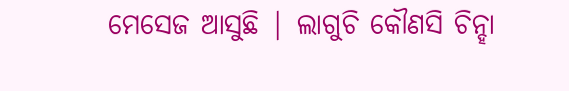ମେସେଜ ଆସୁଛି | ଲାଗୁଚି କୌଣସି ଚିନ୍ହା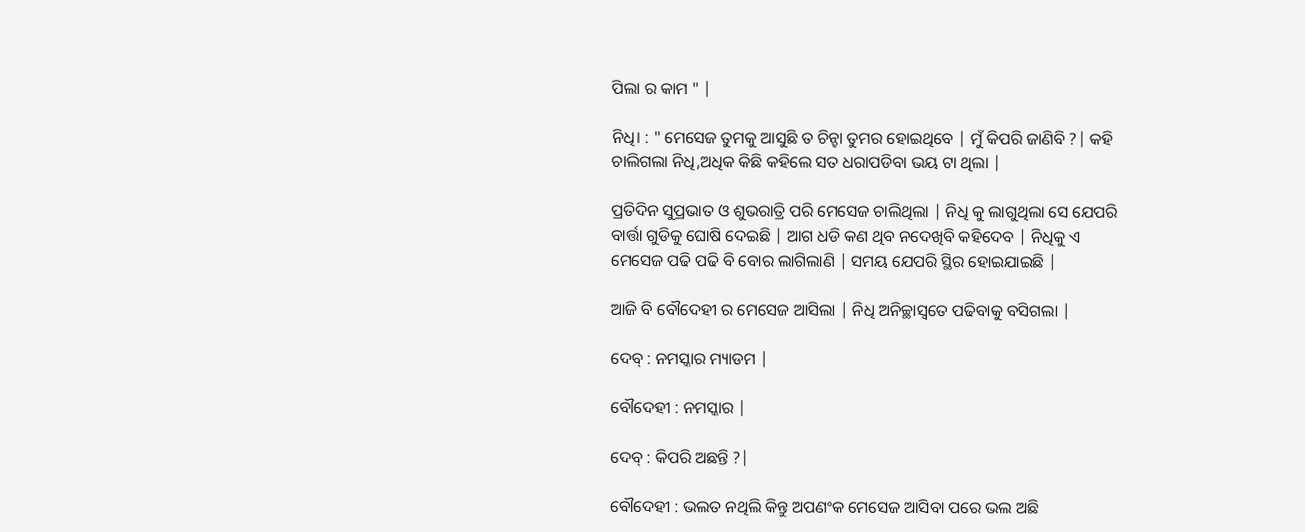ପିଲା ର କାମ " |

ନିଧି। : " ମେସେଜ ତୁମକୁ ଆସୁଛି ତ ଚିନ୍ହା ତୁମର ହୋଇଥିବେ | ମୁଁ କିପରି ଜାଣିବି ?| କହି ଚାଲିଗଲା ନିଧି,ଅଧିକ କିଛି କହିଲେ ସତ ଧରାପଡିବା ଭୟ ଟା ଥିଲା |

ପ୍ରତିଦିନ ସୁପ୍ରଭାତ ଓ ଶୁଭରାତ୍ରି ପରି ମେସେଜ ଚାଲିଥିଲା | ନିଧି କୁ ଲାଗୁଥିଲା ସେ ଯେପରି ବାର୍ତ୍ତା ଗୁଡିକୁ ଘୋଷି ଦେଇଛି | ଆଗ ଧଡି କଣ ଥିବ ନଦେଖିବି କହିଦେବ | ନିଧିକୁ ଏ ମେସେଜ ପଢି ପଢି ବି ବୋର ଲାଗିଲାଣି | ସମୟ ଯେପରି ସ୍ଥିର ହୋଇଯାଇଛି |

ଆଜି ବି ବୌଦେହୀ ର ମେସେଜ ଆସିଲା | ନିଧି ଅନିଚ୍ଛାସ୍ୱତେ ପଢିବାକୁ ବସିଗଲା |

ଦେବ୍ : ନମସ୍କାର ମ୍ୟାଡମ |

ବୌଦେହୀ : ନମସ୍କାର |

ଦେବ୍ : କିପରି ଅଛନ୍ତି ?|

ବୌଦେହୀ : ଭଲତ ନଥିଲି କିନ୍ତୁ ଅପଣଂକ ମେସେଜ ଆସିବା ପରେ ଭଲ ଅଛି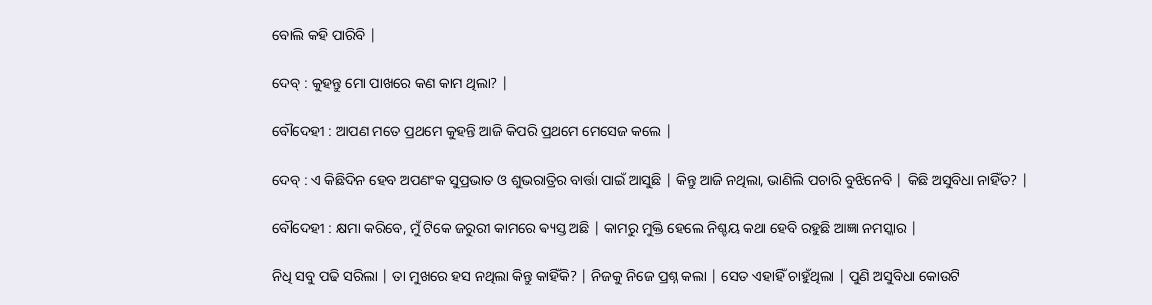ବୋଲି କହି ପାରିବି |

ଦେବ୍ : କୁହନ୍ତୁ ମୋ ପାଖରେ କଣ କାମ ଥିଲା? |

ବୌଦେହୀ : ଆପଣ ମତେ ପ୍ରଥମେ କୁହନ୍ତି ଆଜି କିପରି ପ୍ରଥମେ ମେସେଜ କଲେ |

ଦେବ୍ : ଏ କିଛିଦିନ ହେବ ଅପଣଂକ ସୁପ୍ରଭାତ ଓ ଶୁଭରାତ୍ରିର ବାର୍ତ୍ତା ପାଇଁ ଆସୁଛି | କିନ୍ତୁ ଆଜି ନଥିଲା, ଭାଣିଲି ପଚାରି ବୁଝିନେବି | କିଛି ଅସୁବିଧା ନାହିଁତ? |

ବୌଦେହୀ : କ୍ଷମା କରିବେ, ମୁଁ ଟିକେ ଜରୁରୀ କାମରେ ଵ୍ୟସ୍ତ ଅଛି | କାମରୁ ମୁକ୍ତି ହେଲେ ନିଶ୍ଚୟ କଥା ହେବି ରହୁଛି ଆଜ୍ଞା ନମସ୍କାର |

ନିଧି ସବୁ ପଢି ସରିଲା | ତା ମୁଖରେ ହସ ନଥିଲା କିନ୍ତୁ କାହିଁକି? | ନିଜକୁ ନିଜେ ପ୍ରଶ୍ନ କଲା | ସେତ ଏହାହିଁ ଚାହୁଁଥିଲା | ପୁଣି ଅସୁବିଧା କୋଉଟି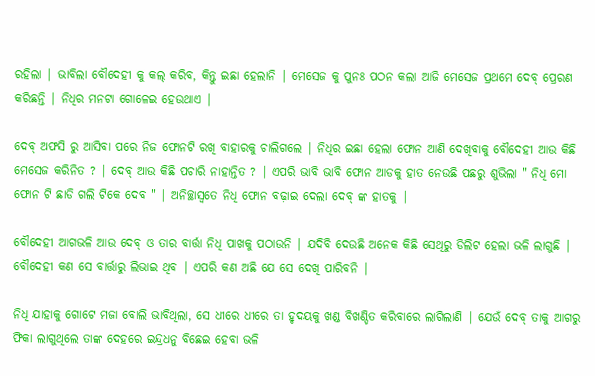ରହିଲା | ଭାବିଲା ବୌଦେହୀ କୁ କଲ୍ କରିବ, କିନ୍ତୁ ଇଛା ହେଲାନି | ମେସେଜ କୁ ପୁନଃ ପଠନ କଲା ଆଜି ମେସେଜ ପ୍ରଥମେ ଦେବ୍ ପ୍ରେରଣ କରିଛନ୍ତି | ନିଧିର ମନଟା ଗୋଳେଇ ହେଉଥାଏ |

ଦେବ୍ ଅଫସି ରୁ ଆସିବା ପରେ ନିଜ ଫୋନଟି ରଖି ବାହାରକୁ ଚାଲିଗଲେ | ନିଧିର ଇଛା ହେଲା ଫୋନ ଆଣି ଦେଖିବାକୁ ବୌଦେହୀ ଆଉ କିଛି ମେସେଜ କରିନିତ ? | ଦେବ୍ ଆଉ କିଛି ପଚାରି ନାହାନ୍ତିତ ? | ଏପରି ଭାବି ଭାବି ଫୋନ ଆଡକୁ ହାତ ନେଉଛି ପଛରୁ ଶୁଭିଲା " ନିଧି ମୋ ଫୋନ ଟି ଛାଡି ଗଲି ଟିକେ ଦେବ " | ଅନିଚ୍ଛାସ୍ୱତେ ନିଧି ଫୋନ ବଢ଼ାଇ ଦେଲା ଦେବ୍ ଙ୍କ ହାତକୁ |

ବୌଦେହୀ ଆଗଭଳି ଆଉ ଦେବ୍ ଓ ତାର ବାର୍ତ୍ତା ନିଧି ପାଖକୁ ପଠାଉନି | ଯଦିବି ଦେଉଛି ଅନେକ କିଛି ସେଥିରୁ ଡିଲିଟ ହେଲା ଭଳି ଲାଗୁଛି | ବୌଦେହୀ କଣ ସେ ବାର୍ତ୍ତାରୁ ଲିଭାଇ ଥିବ | ଏପରି କଣ ଅଛି ଯେ ସେ ଦେଖି ପାରିବନି |

ନିଧି ଯାହାକୁ ଗୋଟେ ମଜା ବୋଲି ଭାବିଥିଲା, ସେ ଧୀରେ ଧୀରେ ତା ହୃଦୟକୁ ଖଣ୍ଡ ବିଖଣ୍ଡିତ କରିବାରେ ଲାଗିଲାଣି | ଯେଉଁ ଦେବ୍ ତାକୁ ଆଗରୁ ଫିକା ଲାଗୁଥିଲେ ତାଙ୍କ ଦେହରେ ଇନ୍ଦ୍ରଧନୁ ବିଛେଇ ହେବା ଭଳି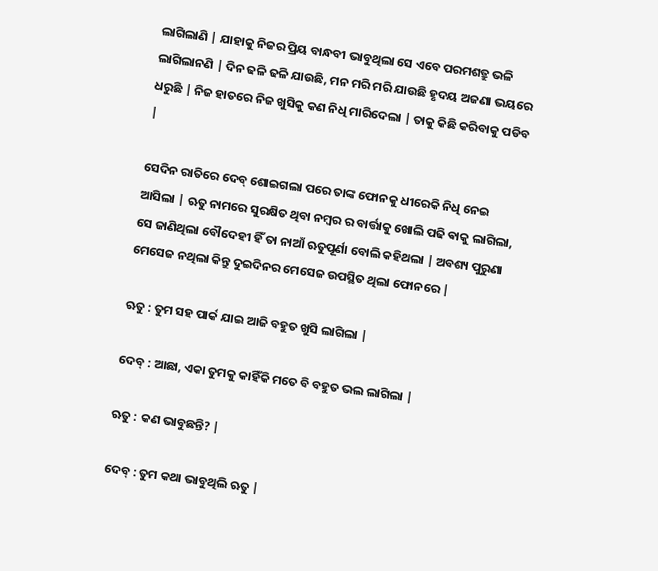ଲାଗିଲାଣି | ଯାହାକୁ ନିଜର ପ୍ରିୟ ବାନ୍ଧବୀ ଭାବୁଥିଲା ସେ ଏବେ ପରମଶତ୍ରୁ ଭଳି ଲାଗିଲାନଣି | ଦିନ ଢଳି ଢଳି ଯାଉଛି, ମନ ମରି ମରି ଯାଉଛି ହୃଦୟ ଅଜଣା ଭୟରେ ଧରୁଛି | ନିଜ ହାତରେ ନିଜ ଖୁସିକୁ କଣ ନିଧି ମାରିଦେଲା | ତାକୁ କିଛି କରିବାକୁ ପଡିବ |

ସେଦିନ ରାତିରେ ଦେବ୍ ଶୋଇଗଲା ପରେ ତାଙ୍କ ଫୋନକୁ ଧୀରେକି ନିଧି ନେଇ ଆସିଲା | ଋତୁ ନାମରେ ସୁରକ୍ଷିତ ଥିବା ନମ୍ବର ର ବାର୍ତ୍ତାକୁ ଖୋଲି ପଢି ଵାକୁ ଲାଗିଲା, ସେ ଜାଣିଥିଲା ବୌଦେହୀ ହିଁ ତା ନାଆଁ ଋତୁପୂର୍ଣା ବୋଲି କହିଥଲା | ଅବଶ୍ୟ ପୁରୁଣା ମେସେଜ ନଥିଲା କିନ୍ତୁ ଦୁଇଦିନର ମେସେଜ ଉପସ୍ଥିତ ଥିଲା ଫୋନରେ |

ଋତୁ : ତୁମ ସହ ପାର୍କ ଯାଇ ଆଜି ବହୁତ ଖୁସି ଲାଗିଲା |

ଦେବ୍ : ଆଛା, ଏକା ତୁମକୁ କାହିଁକି ମତେ ବି ବହୁତ ଭଲ ଲାଗିଲା |

ଋତୁ : କଣ ଭାବୁଛନ୍ତି? |

ଦେବ୍ : ତୁମ କଥା ଭାବୁଥିଲି ଋତୁ |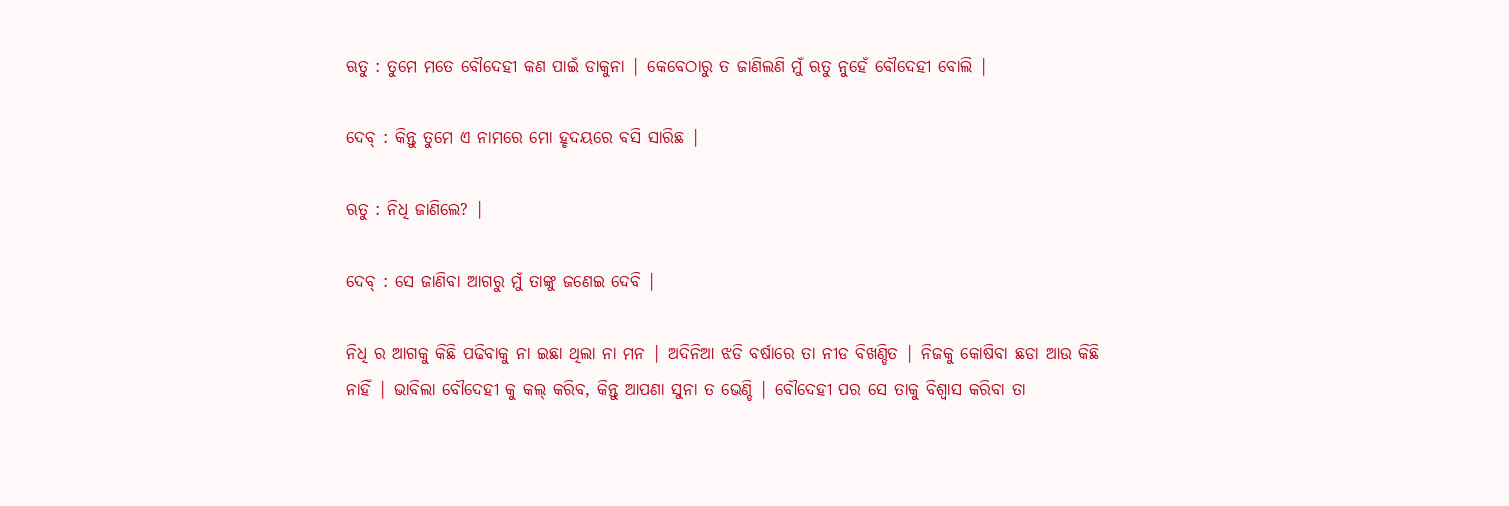ଋତୁ : ତୁମେ ମତେ ବୌଦେହୀ କଣ ପାଇଁ ଡାକୁନା | କେବେଠାରୁ ତ ଜାଣିଲଣି ମୁଁ ଋତୁ ନୁହେଁ ବୌଦେହୀ ବୋଲି |

ଦେବ୍ : କିନ୍ତୁ ତୁମେ ଏ ନାମରେ ମୋ ହୃଦୟରେ ବସି ସାରିଛ |

ଋତୁ : ନିଧି ଜାଣିଲେ? |

ଦେବ୍ : ସେ ଜାଣିବା ଆଗରୁ ମୁଁ ତାଙ୍କୁ ଜଣେଇ ଦେବି |

ନିଧି ର ଆଗକୁ କିଛି ପଢିବାକୁ ନା ଇଛା ଥିଲା ନା ମନ | ଅଦିନିଆ ଝଡି ବର୍ଷାରେ ତା ନୀଡ ବିଖଣ୍ଡିତ | ନିଜକୁ କୋଷିବା ଛଡା ଆଉ କିଛି ନାହିଁ | ଭାବିଲା ବୌଦେହୀ କୁ କଲ୍ କରିବ, କିନ୍ତୁ ଆପଣା ସୁନା ତ ଭେଣ୍ଡି | ବୌଦେହୀ ପର ସେ ତାକୁ ବିଶ୍ୱାସ କରିବା ତା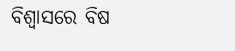ବିଶ୍ୱାସରେ ବିଷ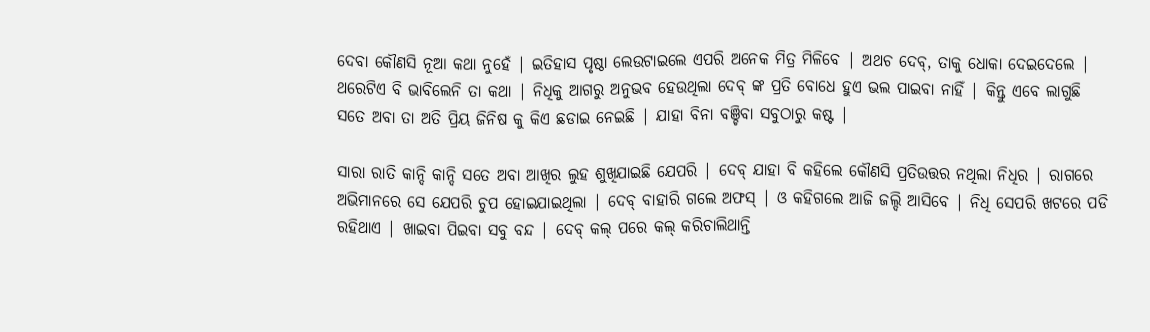ଦେବା କୌଣସି ନୂଆ କଥା ନୁହେଁ | ଇତିହାସ ପୃଷ୍ଠା ଲେଉଟାଇଲେ ଏପରି ଅନେକ ମିତ୍ର ମିଳିବେ | ଅଥଚ ଦେବ୍, ତାକୁ ଧୋକା ଦେଇଦେଲେ | ଥରେଟିଏ ବି ଭାବିଲେନି ତା କଥା | ନିଧିକୁ ଆଗରୁ ଅନୁଭବ ହେଉଥିଲା ଦେବ୍ ଙ୍କ ପ୍ରତି ବୋଧେ ହୁଏ ଭଲ ପାଇବା ନାହିଁ | କିନ୍ତୁ ଏବେ ଲାଗୁଛି ସତେ ଅବା ତା ଅତି ପ୍ରିୟ ଜିନିଷ କୁ କିଏ ଛଡାଇ ନେଇଛି | ଯାହା ବିନା ବଞ୍ଚିବା ସବୁଠାରୁ କଷ୍ଟ |

ସାରା ରାତି କାନ୍ଦି କାନ୍ଦି ସତେ ଅବା ଆଖିର ଲୁହ ଶୁଖିଯାଇଛି ଯେପରି | ଦେବ୍ ଯାହା ବି କହିଲେ କୌଣସି ପ୍ରତିଉତ୍ତର ନଥିଲା ନିଧିର | ରାଗରେ ଅଭିମାନରେ ସେ ଯେପରି ଚୁପ ହୋଇଯାଇଥିଲା | ଦେବ୍ ବାହାରି ଗଲେ ଅଫସ୍ | ଓ କହିଗଲେ ଆଜି ଜଲ୍ଦି ଆସିବେ | ନିଧି ସେପରି ଖଟରେ ପଡି ରହିଥାଏ | ଖାଇବା ପିଇବା ସବୁ ବନ୍ଦ | ଦେବ୍ କଲ୍ ପରେ କଲ୍ କରିଚାଲିଥାନ୍ତି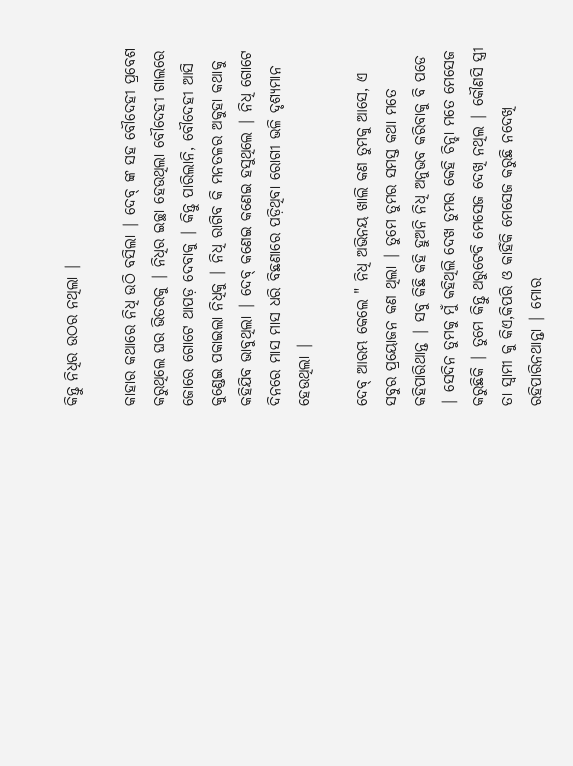କିନ୍ତୁ ନିଧିର ଉଠର ନଥିଲା |

କାହାର କଥାରେ ନିଧି ଉଠି ବସିଲା | ଦେବ୍ ଙ୍କ ସହ ବୌଦେହୀ ପ୍ରବେଶ କରୁଥିଲେ ଘର ଭିତରକୁ | ନିଧିର ଇଚ୍ଛା ହେଉଥିଲା ବୌଦେହୀ ଗାଲରେ ଜୋରେ ଗୋଟେ ଥାପଡ଼ ଦେବାକୁ | କିନ୍ତୁ ପାରିଲାନି, ବୌଦେହୀ ଆସି କୁଣ୍ଡେଇ ପକାଇଲା ନିଧିକୁ | ନିଧି ରାଗିବ କି ମନତଳର ଅକୁହା କଥାକୁ କହିଯିବ ଭାବୁଥିଲା | ଦେବ୍ କଣେଇ କଣେଇ ହସୁଥିଲେ | ନିଧି ଗୋଟେ ଦିନରେ ମାସ ମାସ ଧରି ବିଛଣାରେ ପଡ଼ିଥିବା ରୋଗୀ ଭଳି ଦୃଶ୍ୟମାନ ହେଉଥିଲା |

ଦେବ୍ ଆରମ୍ଭ କେଲେ " ନିଧି ଅଭିନୟ ଖାଲି କଣ ତୁମକୁ ଆସେ, ଏ ସବୁର ପ୍ରୟୋଜନ କଣ ଥିଲା | ତୁମେ ତୁମର ସମସ୍ତ କଥା ମତେ କହିପାରିଥାନ୍ତ | ସବୁ କିଛି କହି ହୁଅନି ନିଧି ଅନୁଭବ କରିବାକୁ ବି ପଡେ | ସେଦିନ ତୁମକୁ ମୁଁ କହିଥିଲି ଦେଖ ତୁମର କେହି ଚିନ୍ହା ମତେ ମେସେଜ କରୁଛିକି | ତୁମେ କିନ୍ତୁ ଥରୁଟେବି ମେସେଜ ଦେଖି ନଥିଲ | କୌଣସି ସ୍ତ୍ରୀ ତା ସ୍ୱାମୀ କୁ କିଏ,କିପରି ଓ କାହିଁକି ମେସେଜ କରୁଛି ନଦେଖି ରହିପାରିନଥାନ୍ତା | ମୋର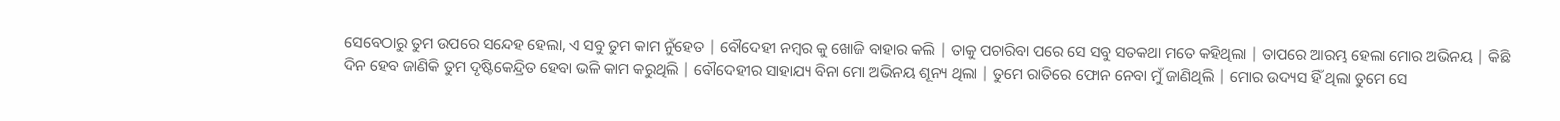ସେବେଠାରୁ ତୁମ ଉପରେ ସନ୍ଦେହ ହେଲା, ଏ ସବୁ ତୁମ କାମ ନୁଁହେତ | ବୌଦେହୀ ନମ୍ବର କୁ ଖୋଜି ବାହାର କଲି | ତାକୁ ପଚାରିବା ପରେ ସେ ସବୁ ସତକଥା ମତେ କହିଥିଲା | ତାପରେ ଆରମ୍ଭ ହେଲା ମୋର ଅଭିନୟ | କିଛି ଦିନ ହେବ ଜାଣିକି ତୁମ ଦୃଷ୍ଟିକେନ୍ଦ୍ରିତ ହେବା ଭଳି କାମ କରୁଥିଲି | ବୌଦେହୀର ସାହାଯ୍ୟ ବିନା ମୋ ଅଭିନୟ ଶୂନ୍ୟ ଥିଲା | ତୁମେ ରାତିରେ ଫୋନ ନେବା ମୁଁ ଜାଣିଥିଲି | ମୋର ଉଦ୍ୟସ ହିଁ ଥିଲା ତୁମେ ସେ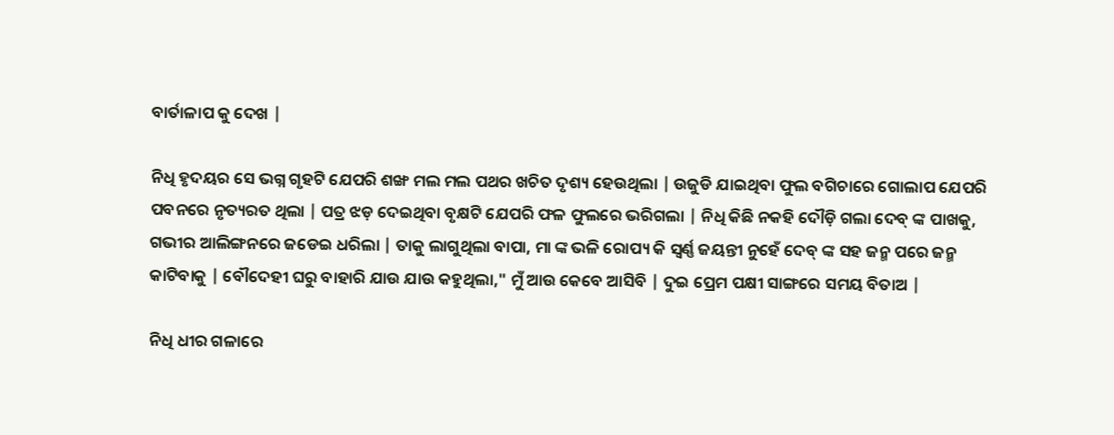ବାର୍ତାଳାପ କୁ ଦେଖ |

ନିଧି ହୃଦୟର ସେ ଭଗ୍ନ ଗୃହଟି ଯେପରି ଶଙ୍ଖ ମଲ ମଲ ପଥର ଖଚିତ ଦୃଶ୍ୟ ହେଉଥିଲା | ଉଜୁଡି ଯାଇଥିବା ଫୁଲ ବଗିଚାରେ ଗୋଲାପ ଯେପରି ପବନରେ ନୃତ୍ୟରତ ଥିଲା | ପତ୍ର ଝଡ଼ ଦେଇଥିବା ବୃକ୍ଷଟି ଯେପରି ଫଳ ଫୁଲରେ ଭରିଗଲା | ନିଧି କିଛି ନକହି ଦୌଡ଼ି ଗଲା ଦେବ୍ ଙ୍କ ପାଖକୁ, ଗଭୀର ଆଲିଙ୍ଗନରେ ଜଡେଇ ଧରିଲା | ତାକୁ ଲାଗୁଥିଲା ବାପା, ମା ଙ୍କ ଭଳି ରୋପ୍ୟ କି ସ୍ୱର୍ଣ୍ଣ ଜୟନ୍ତୀ ନୁହେଁ ଦେବ୍ ଙ୍କ ସହ ଜନ୍ମ ପରେ ଜନ୍ମ କାଟିବାକୁ | ବୌଦେହୀ ଘରୁ ବାହାରି ଯାଉ ଯାଉ କହୁଥିଲା," ମୁଁ ଆଉ କେବେ ଆସିବି | ଦୁଇ ପ୍ରେମ ପକ୍ଷୀ ସାଙ୍ଗରେ ସମୟ ବିତାଅ |

ନିଧି ଧୀର ଗଳାରେ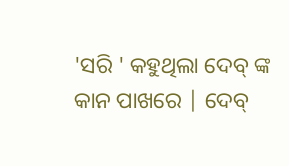'ସରି ' କହୁଥିଲା ଦେବ୍ ଙ୍କ କାନ ପାଖରେ | ଦେବ୍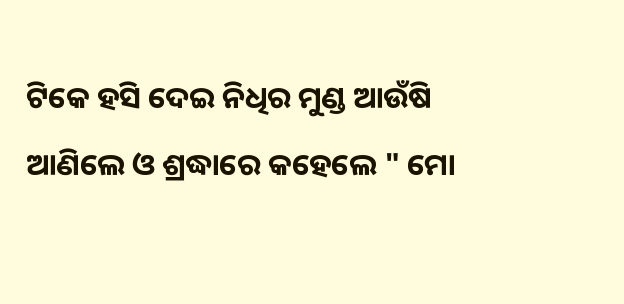ଟିକେ ହସି ଦେଇ ନିଧିର ମୁଣ୍ଡ ଆଉଁଷି ଆଣିଲେ ଓ ଶ୍ରଦ୍ଧାରେ କହେଲେ " ମୋ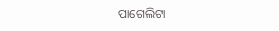ପାଗେଲିଟା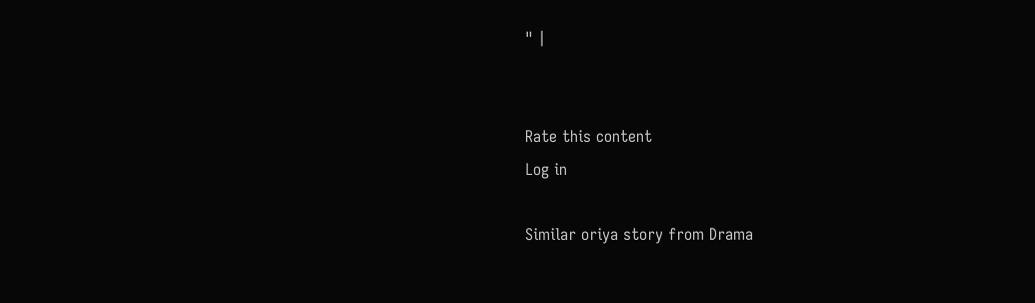" |


Rate this content
Log in

Similar oriya story from Drama